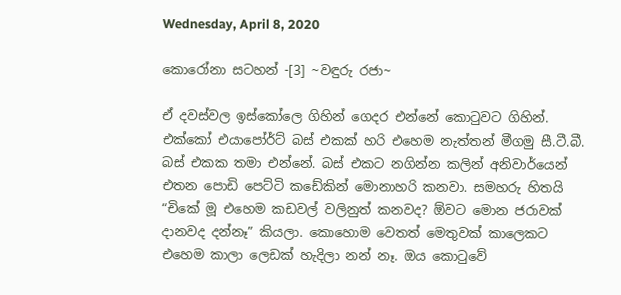Wednesday, April 8, 2020

කොරෝනා සටහන් -[3] ~වඳුරු රජා~

ඒ දවස්වල ඉස්කෝලෙ ගිහින් ගෙදර එන්නේ කොටුවට ගිහින්. එක්කෝ එයාපෝර්ට් බස් එකක් හරි එහෙම නැත්තන් මීගමු සී.ටී.බී. බස් එකක තමා එන්නේ. බස් එකට නගින්න කලින් අනිවාර්යෙන් එතන පොඩි පෙට්ටි කඩේකින් මොනාහරි කනවා. සමහරු හිතයි “චිකේ මූ එහෙම කඩවල් වලිනුත් කනවද? ඕවට මොන ජරාවක් දානවද දන්නෑ” කියලා. කොහොම වෙතත් මෙතුවක් කාලෙකට එහෙම කාලා ලෙඩක් හැදිලා නන් නෑ. ඔය කොටුවේ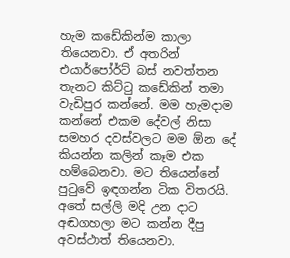හැම කඩේකින්ම කාලා තියෙනවා. ඒ අතරින් එයාර්පෝර්ට් බස් නවත්තන තැනට කිට්ටු කඩේකින් තමා වැඩිපුර කන්නේ. මම හැමදාම කන්නේ එකම දේවල් නිසා සමහර දවස්වලට මම ඕන දේ කියන්න කලින් කෑම එක හම්බෙනවා. මට තියෙන්නේ පුටුවේ ඉඳගන්න ටික විතරයි. අතේ සල්ලි මදි උන දාට අඬගහලා මට කන්න දීපු අවස්ථාත් තියෙනවා.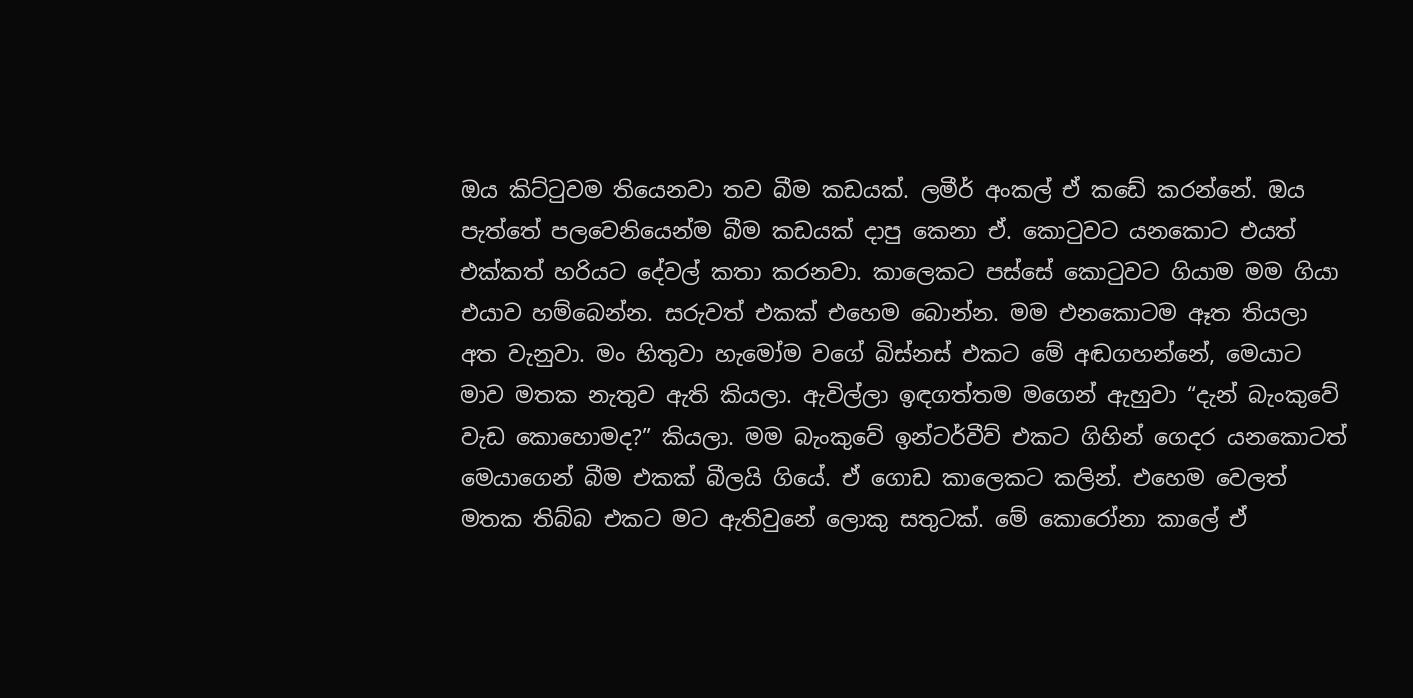ඔය කිට්ටුවම තියෙනවා තව බීම කඩයක්. ලමීර් අංකල් ඒ කඩේ කරන්නේ. ඔය පැත්තේ පලවෙනියෙන්ම බීම කඩයක් දාපු කෙනා ඒ. කොටුවට යනකොට එයත් එක්කත් හරියට දේවල් කතා කරනවා. කාලෙකට පස්සේ කොටුවට ගියාම මම ගියා එයාව හම්බෙන්න. සරුවත් එකක් එහෙම බොන්න. මම එනකොටම ඈත තියලා අත වැනුවා. මං හිතුවා හැමෝම වගේ බිස්නස් එකට මේ අඬගහන්නේ, මෙයාට මාව මතක නැතුව ඇති කියලා. ඇවිල්ලා ඉඳගත්තම මගෙන් ඇහුවා “දැන් බැංකුවේ වැඩ කොහොමද?” කියලා. මම බැංකුවේ ඉන්ටර්වීව් එකට ගිහින් ගෙදර යනකොටත් මෙයාගෙන් බීම එකක් බීලයි ගියේ. ඒ ගොඩ කාලෙකට කලින්. එහෙම වෙලත් මතක තිබ්බ එකට මට ඇතිවුනේ ලොකු සතුටක්. මේ කොරෝනා කාලේ ඒ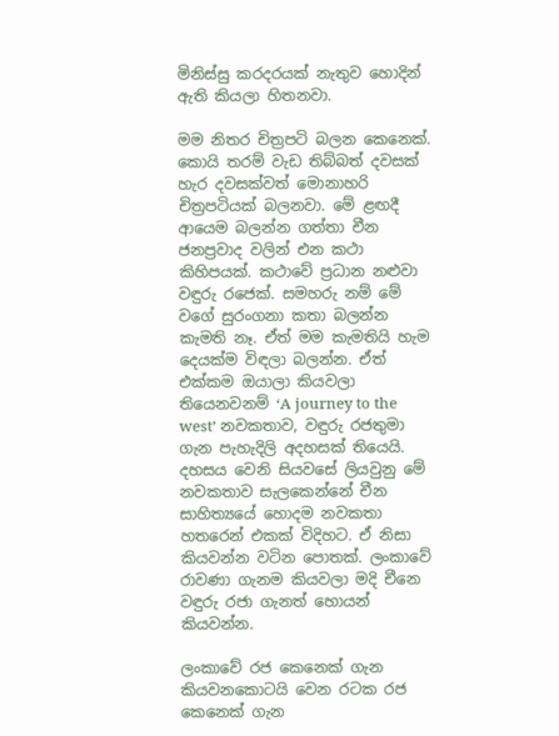මිනිස්සු කරදරයක් නැතුව හොදින් ඇති කියලා හිතනවා.

මම නිතර චිත්‍රපටි බලන කෙනෙක්. කොයි තරම් වැඩ තිබ්බත් දවසක් හැර දවසක්වත් මොනාහරි චිත්‍රපටියක් බලනවා. මේ ළඟදී ආයෙම බලන්න ගත්තා චීන ජනප්‍රවාද වලින් එන කථා කිහිපයක්. කථාවේ ප්‍රධාන නළුවා වඳුරු රජෙක්. සමහරු නම් මේ වගේ සුරංගනා කතා බලන්න කැමති නෑ. ඒත් මම කැමතියි හැම දෙයක්ම විඳලා බලන්න. ඒත් එක්කම ඔයාලා කියවලා තියෙනවනම් ‘A journey to the west’ නවකතාව, වඳුරු රජතුමා ගැන පැහැදිලි අදහසක් තියෙයි. දහසය වෙනි සියවසේ ලියවුනු මේ නවකතාව සැලකෙන්නේ චීන සාහිත්‍යයේ හොදම නවකතා හතරෙන් එකක් විදිහට. ඒ නිසා කියවන්න වටින පොතක්. ලංකාවේ රාවණා ගැනම කියවලා මදි චීනෙ වඳුරු රජා ගැනත් හොයන් කියවන්න.

ලංකාවේ රජ කෙනෙක් ගැන කියවනකොටයි වෙන රටක රජ කෙනෙක් ගැන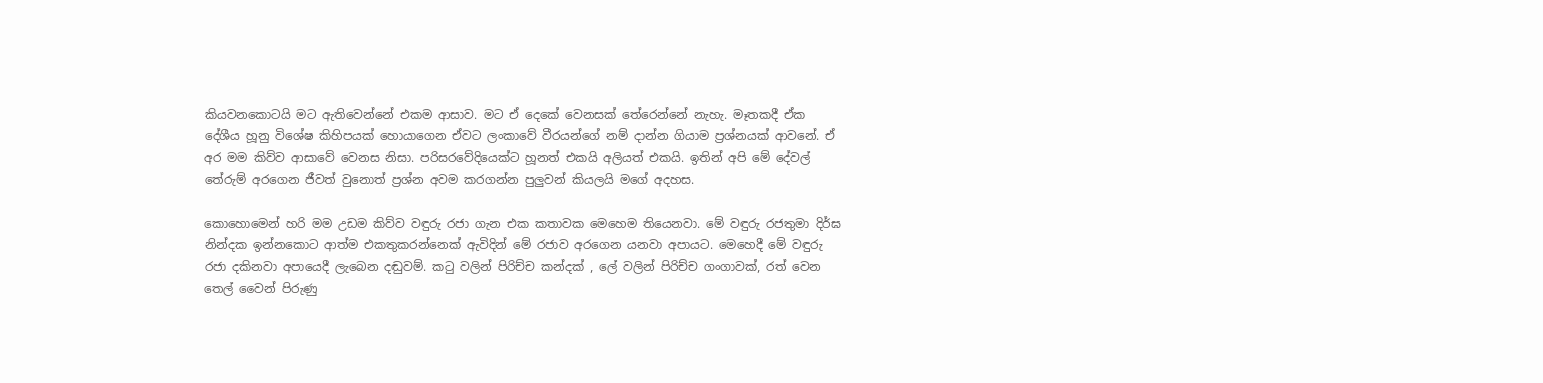කියවනකොටයි මට ඇතිවෙන්නේ එකම ආසාව. මට ඒ දෙකේ වෙනසක් තේරෙන්නේ නැහැ. මෑතකදී ඒක දේශීය හූනු විශේෂ කිහිපයක් හොයාගෙන ඒවට ලංකාවේ වීරයන්ගේ නම් දාන්න ගියාම ප්‍රශ්නයක් ආවනේ. ඒ අර මම කිව්ව ආසාවේ වෙනස නිසා. පරිසරවේදියෙක්ට හූනත් එකයි අලියත් එකයි. ඉතින් අපි මේ දේවල් තේරුම් අරගෙන ජීවත් වුනොත් ප්‍රශ්න අවම කරගන්න පුලුවන් කියලයි මගේ අදහස.

කොහොමෙන් හරි මම උඩම කිව්ව වඳුරු රජා ගැන එක කතාවක මෙහෙම තියෙනවා. මේ වඳුරු රජතුමා දිර්ඝ නින්දක ඉන්නකොට ආත්ම එකතුකරන්නෙක් ඇවිදින් මේ රජාව අරගෙන යනවා අපායට. මෙහෙදී මේ වඳුරු රජා දකිනවා අපායෙදී ලැබෙන දඬුවම්. කටු වලින් පිරිච්ච කන්දක් , ලේ වලින් පිරිච්ච ගංගාවක්, රත් වෙන තෙල් වෛන් පිරුණු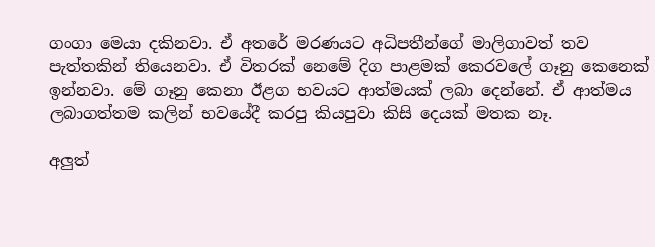ගංගා මෙයා දකිනවා. ඒ අතරේ මරණයට අධිපතීන්ගේ මාලිගාවත් තව පැත්තකින් තියෙනවා. ඒ විතරක් නෙමේ දිග පාළමක් කෙරවලේ ගෑනු කෙනෙක් ඉන්නවා. මේ ගෑනු කෙනා ඊළග භවයට ආත්මයක් ලබා දෙන්නේ. ඒ ආත්මය ලබාගත්තම කලින් භවයේදී කරපු කියපුවා කිසි දෙයක් මතක නෑ.

අලුත්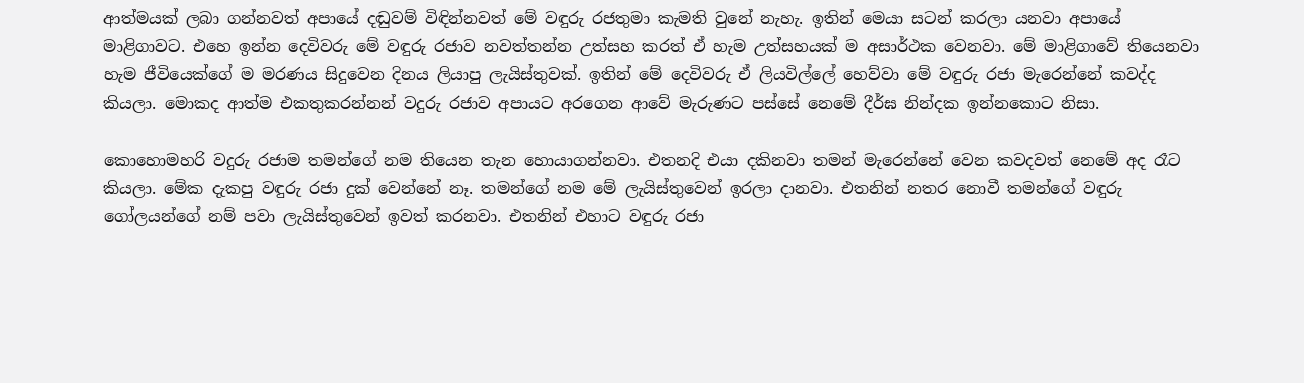ආත්මයක් ලබා ගන්නවත් අපායේ දඬුවම් විඳින්නවත් මේ වඳුරු රජතුමා කැමති වුනේ නැහැ. ඉතින් මෙයා සටන් කරලා යනවා අපායේ මාළිගාවට. එහෙ ඉන්න දෙවිවරු මේ වඳුරු රජාව නවත්තන්න උත්සහ කරත් ඒ හැම උත්සහයක් ම අසාර්ථක වෙනවා. මේ මාළිගාවේ තියෙනවා හැම ජීවියෙක්ගේ ම මරණය සිදුවෙන දිනය ලියාපු ලැයිස්තුවක්. ඉතින් මේ දෙවිවරු ඒ ලියවිල්ලේ හෙව්වා මේ වඳුරු රජා මැරෙන්නේ කවද්ද කියලා. මොකද ආත්ම එකතුකරන්නන් වදුරු රජාව අපායට අරගෙන ආවේ මැරුණට පස්සේ නෙමේ දීර්ඝ නින්දක ඉන්නකොට නිසා.

කොහොමහරි වදුරු රජාම තමන්ගේ නම තියෙන තැන හොයාගන්නවා. එතනදි එයා දකිනවා තමන් මැරෙන්නේ වෙන කවදවත් නෙමේ අද රෑට කියලා. මේක දැකපු වඳුරු රජා දුක් වෙන්නේ නෑ. තමන්ගේ නම මේ ලැයිස්තුවෙන් ඉරලා දානවා. එතනින් නතර නොවී තමන්ගේ වඳුරු ගෝලයන්ගේ නම් පවා ලැයිස්තුවෙන් ඉවත් කරනවා. එතනින් එහාට වඳුරු රජා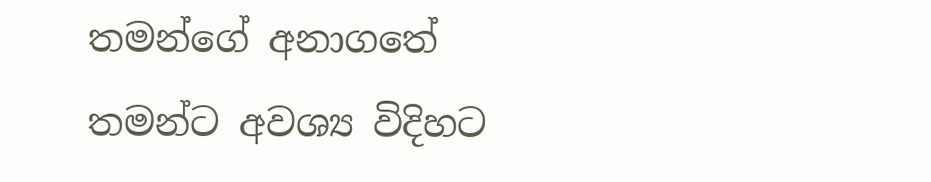තමන්ගේ අනාගතේ තමන්ට අවශ්‍ය විදිහට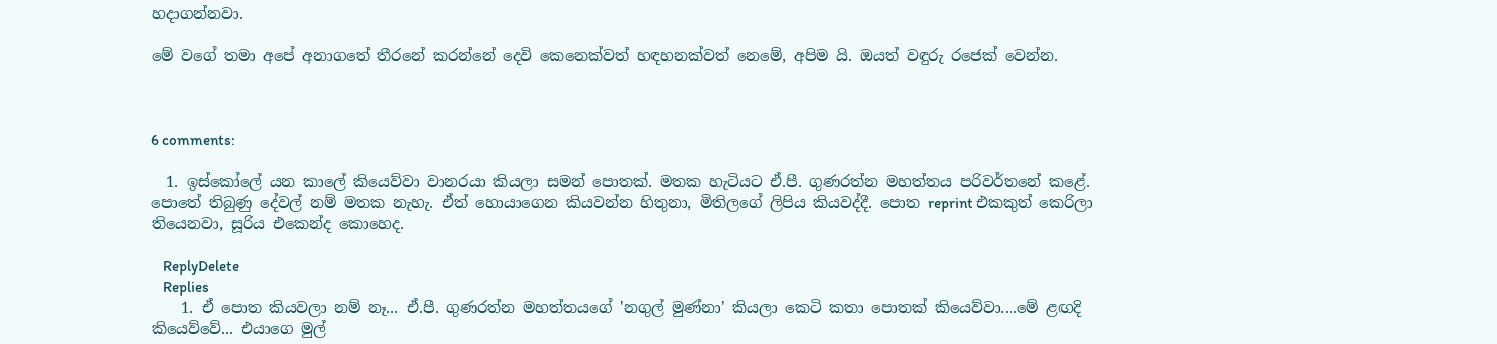හදාගන්නවා.

මේ වගේ තමා අපේ අනාගතේ තීරනේ කරන්නේ දෙවි කෙනෙක්වත් හඳහනක්වත් නෙමේ, අපිම යි. ඔයත් වඳුරු රජෙක් වෙන්න.



6 comments:

  1. ඉස්කෝලේ යන කාලේ කියෙව්වා වානරයා කියලා සමන් පොතක්. මතක හැටියට ඒ.පී. ගුණරත්න මහත්තය පරිවර්තනේ කළේ. පොතේ තිබුණු දේවල් නම් මතක නැහැ. ඒත් හොයාගෙන කියවන්න හිතුනා, මිතිලගේ ලිපිය කියවද්දී. පොත reprint එකකුත් කෙරිලා තියෙනවා, සූරිය එකෙන්ද කොහෙද.

    ReplyDelete
    Replies
    1. ඒ පොත කියවලා නම් නෑ... ඒ.පී. ගුණරත්න මහත්තයගේ 'නගුල් මුණ්නා' කියලා කෙටි කතා පොතක් කියෙව්වා....මේ ළඟදි කියෙව්වේ... එයාගෙ මුල්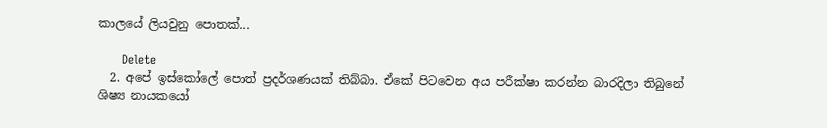කාලයේ ලියවුනු පොතක්...

      Delete
  2. අපේ ඉස්කෝලේ පොත් ප්‍රදර්ශණයක් තිබ්බා. ඒකේ පිටවෙන අය පරීක්ෂා කරන්න බාරදිලා තිබුනේ ශිෂ්‍ය නායකයෝ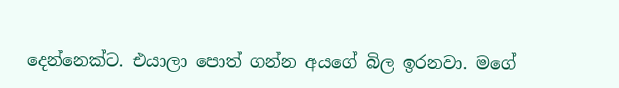දෙන්නෙක්ට. එයාලා පොත් ගන්න අයගේ බිල ඉරනවා. මගේ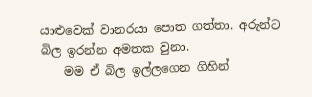යාළුවෙක් වානරයා පොත ගත්තා. අරුන්ට බිල ඉරන්න අමතක වුනා.
    මම ඒ බිල ඉල්ලගෙන ගිහින්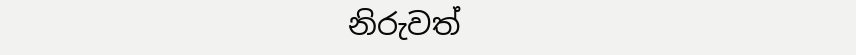නිරුවත්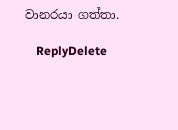වානරයා ගත්තා.

    ReplyDelete